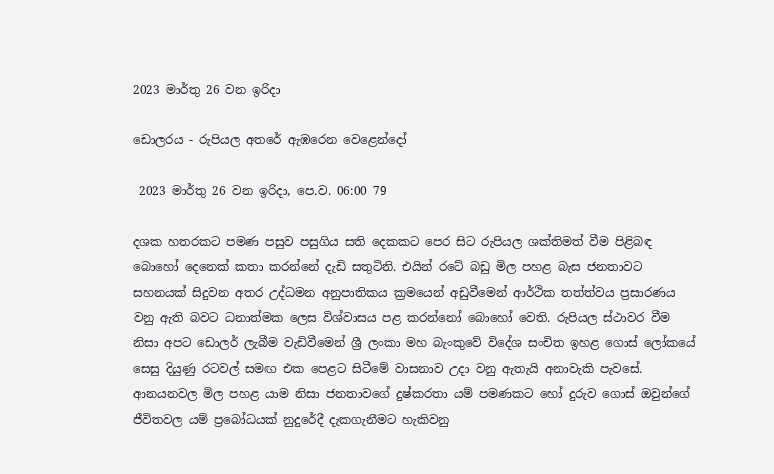2023 මාර්තු 26 වන ඉරිදා

ඩොලරය - රුපියල අතරේ ඇඹරෙන වෙළෙන්දෝ

 2023 මාර්තු 26 වන ඉරිදා, පෙ.ව. 06:00 79

දශක හතරකට පමණ පසුව පසුගිය සති දෙකකට පෙර සිට රුපියල ශක්තිමත් වීම පිළිබඳ බොහෝ දෙනෙක් කතා කරන්නේ දැඩි සතුටිනි. එයින් රටේ බඩු මිල පහළ බැස ජනතාවට සහනයක් සිදුවන අතර උද්ධමන අනුපාතිකය ක්‍රමයෙන් අඩුවීමෙන් ආර්ථික තත්ත්වය ප්‍රසාරණය වනු ඇති බවට ධනාත්මක ලෙස විශ්වාසය පළ කරන්නෝ බොහෝ වෙති. රුපියල ස්ථාවර වීම නිසා අපට ඩොලර් ලැබීම වැඩිවීමෙන් ශ්‍රී ලංකා මහ බැංකුවේ විදේශ සංචිත ඉහළ ගොස් ලෝකයේ සෙසු දියුණු රටවල් සමඟ එක පෙළට සිටීමේ වාසනාව උදා වනු ඇතැයි අනාවැකි පැවසේ. ආනයනවල මිල පහළ යාම නිසා ජනතාවගේ දුෂ්කරතා යම් පමණකට හෝ දුරුව ගොස් ඔවුන්ගේ ජීවිතවල යම් ප්‍රබෝධයක් නුදුරේදී දැකගැනීමට හැකිවනු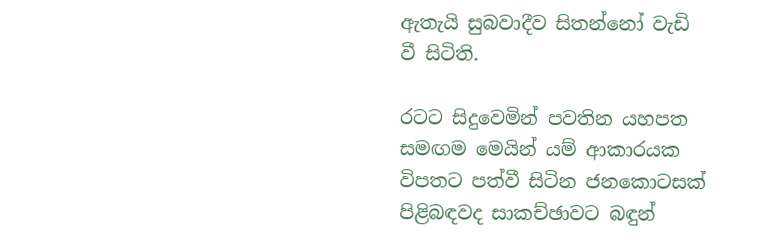ඇතැයි සුබවාදීව සිතන්නෝ වැඩි වී සිටිති.

රටට සිදුවෙමින් පවතින යහපත සමඟම මෙයින් යම් ආකාරයක විපතට පත්වී සිටින ජනකොටසක් පිළිබඳවද සාකච්ඡාවට බඳුන්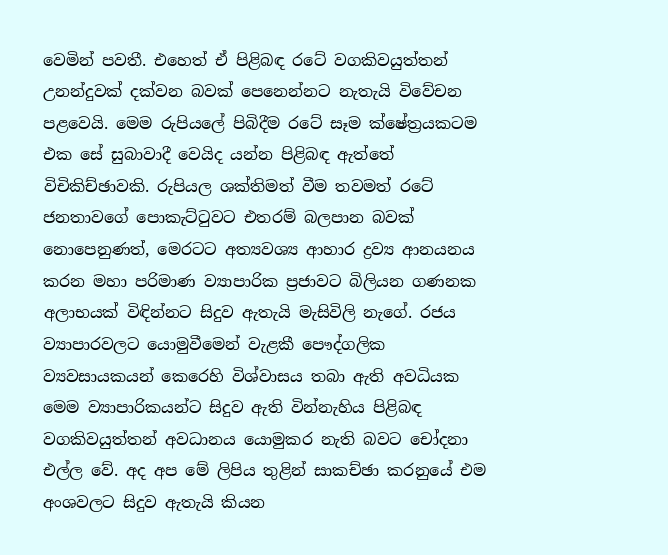වෙමින් පවතී. එහෙත් ඒ පිළිබඳ රටේ වගකිවයුත්තන් උනන්දුවක් දක්වන බවක් පෙනෙන්නට නැතැයි විවේචන පළවෙයි. මෙම රුපියලේ පිබිදීම රටේ සෑම ක්ෂේත්‍රයකටම එක සේ සුබාවාදී වෙයිද යන්න පිළිබඳ ඇත්තේ විචිකිච්ඡාවකි. රුපියල ශක්තිමත් වීම තවමත් රටේ ජනතාවගේ පොකැට්ටුවට එතරම් බලපාන බවක් නොපෙනුණත්, මෙරටට අත්‍යවශ්‍ය ආහාර ද්‍රව්‍ය ආනයනය කරන මහා පරිමාණ ව්‍යාපාරික ප්‍රජාවට බිලියන ගණනක අලාභයක් විඳින්නට සිදුව ඇතැයි මැසිවිලි නැගේ. රජය ව්‍යාපාරවලට යොමුවීමෙන් වැළකී පෞද්ගලික ව්‍යවසායකයන් කෙරෙහි විශ්වාසය තබා ඇති අවධියක මෙම ව්‍යාපාරිකයන්ට සිදුව ඇති වින්නැහිය පිළිබඳ වගකිවයුත්තන් අවධානය යොමුකර නැති බවට චෝදනා එල්ල වේ. අද අප මේ ලිපිය තුළින් සාකච්ඡා කරනුයේ එම අංශවලට සිදුව ඇතැයි කියන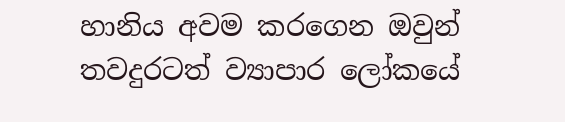හානිය අවම කරගෙන ඔවුන් තවදුරටත් ව්‍යාපාර ලෝකයේ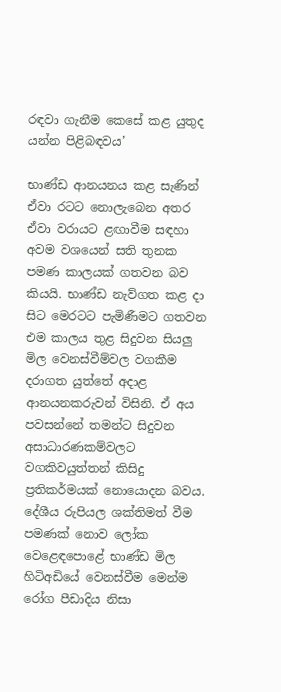රඳවා ගැනීම කෙසේ කළ යුතුද යන්න පිළිබඳවය’

භාණ්ඩ ආනයනය කළ සැණින් ඒවා රටට නොලැබෙන අතර ඒවා වරායට ළඟාවීම සඳහා අවම වශයෙන් සති තුනක පමණ කාලයක් ගතවන බව කියයි. භාණ්ඩ නැව්ගත කළ දා සිට මෙරටට පැමිණීමට ගතවන එම කාලය තුළ සිදුවන සියලු මිල වෙනස්වීම්වල වගකීම දරාගත යුත්තේ අදාළ ආනයනකරුවන් විසිනි. ඒ අය පවසන්නේ තමන්ට සිදුවන අසාධාරණකම්වලට වගකිවයුත්තන් කිසිදු ප්‍රතිකර්මයක් නොයොදන බවය. දේශීය රුපියල ශක්තිමත් වීම පමණක් නොව ලෝක වෙළෙඳපොළේ භාණ්ඩ මිල හිටිඅඩියේ වෙනස්වීම මෙන්ම රෝග පීඩාදිය නිසා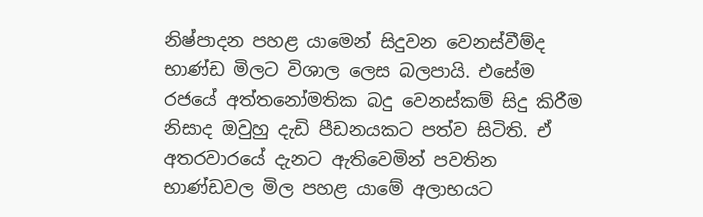නිෂ්පාදන පහළ යාමෙන් සිදුවන වෙනස්වීම්ද භාණ්ඩ මිලට විශාල ලෙස බලපායි. එසේම රජයේ අත්තනෝමතික බදු වෙනස්කම් සිදු කිරීම නිසාද ඔවුහු දැඩි පීඩනයකට පත්ව සිටිති. ඒ අතරවාරයේ දැනට ඇතිවෙමින් පවතින භාණ්ඩවල මිල පහළ යාමේ අලාභයට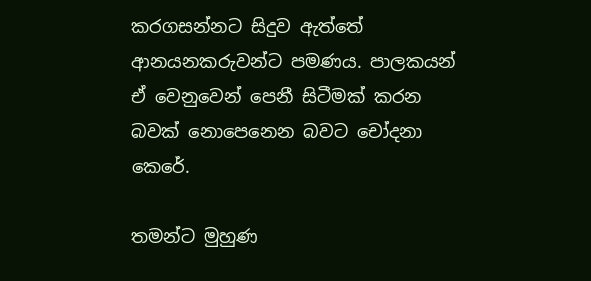කරගසන්නට සිදුව ඇත්තේ ආනයනකරුවන්ට පමණය. පාලකයන් ඒ වෙනුවෙන් පෙනී සිටීමක් කරන බවක් නොපෙනෙන බවට චෝදනා කෙරේ.

තමන්ට මුහුණ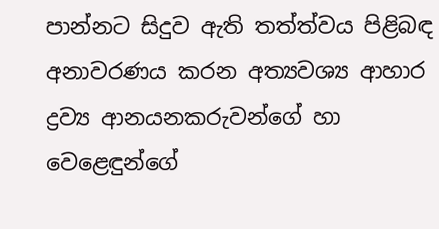පාන්නට සිදුව ඇති තත්ත්වය පිළිබඳ අනාවරණය කරන අත්‍යවශ්‍ය ආහාර ද්‍රව්‍ය ආනයනකරුවන්ගේ හා වෙළෙඳුන්ගේ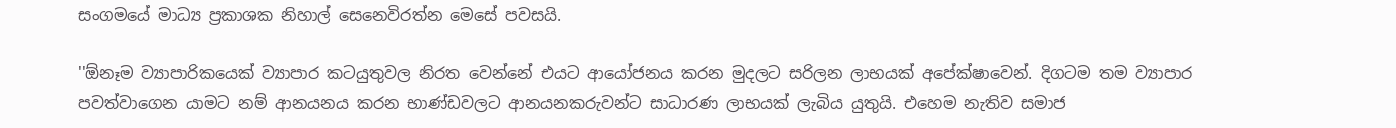සංගමයේ මාධ්‍ය ප්‍රකාශක නිහාල් සෙනෙවිරත්න මෙසේ පවසයි.

''ඕනෑම ව්‍යාපාරිකයෙක් ව්‍යාපාර කටයුතුවල නිරත වෙන්නේ එයට ආයෝජනය කරන මුදලට සරිලන ලාභයක් අපේක්ෂාවෙන්. දිගටම තම ව්‍යාපාර පවත්වාගෙන යාමට නම් ආනයනය කරන භාණ්ඩවලට ආනයනකරුවන්ට සාධාරණ ලාභයක් ලැබිය යුතුයි. එහෙම නැතිව සමාජ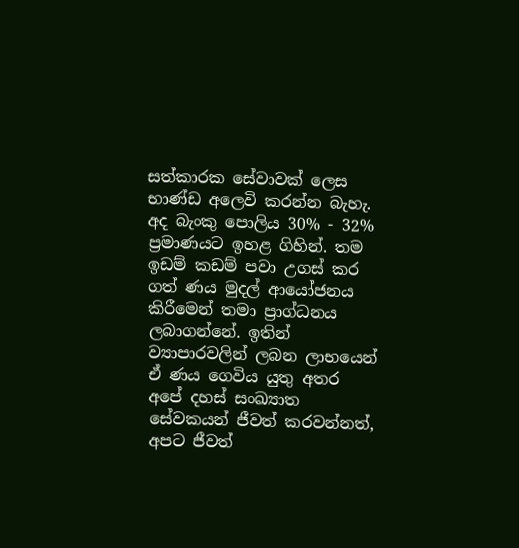සත්කාරක සේවාවක් ලෙස භාණ්ඩ අලෙවි කරන්න බැහැ. අද බැංකු පොලිය 30% - 32% ප්‍රමාණයට ඉහළ ගිහින්. තම ඉඩම් කඩම් පවා උගස් කර ගත් ණය මුදල් ආයෝජනය කිරීමෙන් තමා ප්‍රාග්ධනය ලබාගන්නේ. ඉතින් ව්‍යාපාරවලින් ලබන ලාභයෙන් ඒ ණය ගෙවිය යුතු අතර අපේ දහස් සංඛ්‍යාත සේවකයන් ජීවත් කරවන්නත්, අපට ජීවත්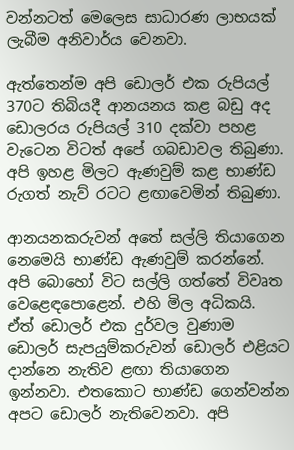වන්නටත් මෙලෙස සාධාරණ ලාභයක් ලැබීම අනිවාර්ය වෙනවා.

ඇත්තෙන්ම අපි ඩොලර් එක රුපියල් 370ට තිබියදී ආනයනය කළ බඩු අද ඩොලරය රුපියල් 310 දක්වා පහළ වැටෙන විටත් අපේ ගබඩාවල තිබුණා. අපි ඉහළ මිලට ඇණවුම් කළ භාණ්ඩ රුගත් නැව් රටට ළඟාවෙමින් තිබුණා.

ආනයනකරුවන් අතේ සල්ලි තියාගෙන නෙමෙයි භාණ්ඩ ඇණවුම් කරන්නේ. අපි බොහෝ විට සල්ලි ගත්තේ විවෘත වෙළෙඳපොළෙන්. එහි මිල අධිකයි. ඒත් ඩොලර් එක දුර්වල වුණාම ඩොලර් සැපයුම්කරුවන් ඩොලර් එළියට දාන්නෙ නැතිව ළඟා තියාගෙන ඉන්නවා. එතකොට භාණ්ඩ ගෙන්වන්න අපට ඩොලර් නැතිවෙනවා. අපි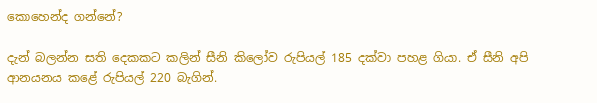කොහෙන්ද ගන්නේ?

දැන් බලන්න සති දෙකකට කලින් සීනි කිලෝව රුපියල් 185 දක්වා පහළ ගියා. ඒ සීනි අපි ආනයනය කළේ රුපියල් 220 බැගින්.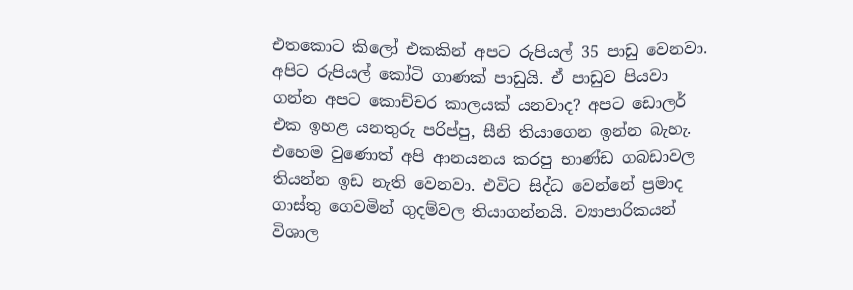එතකොට කිලෝ එකකින් අපට රුපියල් 35 පාඩු වෙනවා. අපිට රුපියල් කෝටි ගාණක් පාඩුයි. ඒ පාඩුව පියවා ගන්න අපට කොච්චර කාලයක් යනවාද? අපට ඩොලර් එක ඉහළ යනතුරු පරිප්පු, සීනි තියාගෙන ඉන්න බැහැ. එහෙම වුණොත් අපි ආනයනය කරපු භාණ්ඩ ගබඩාවල තියන්න ඉඩ නැති වෙනවා. එවිට සිද්ධ වෙන්නේ ප්‍රමාද ගාස්තු ගෙවමින් ගුදම්වල තියාගන්නයි. ව්‍යාපාරිකයන් විශාල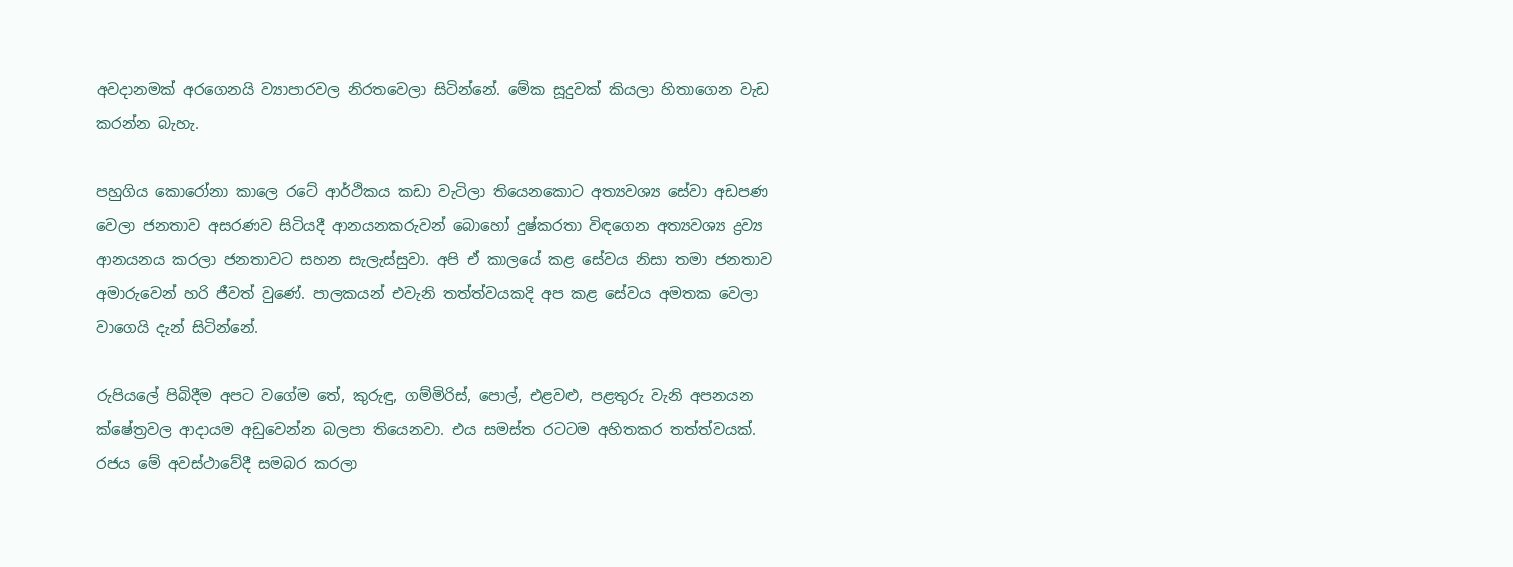අවදානමක් අරගෙනයි ව්‍යාපාරවල නිරතවෙලා සිටින්නේ. මේක සූදුවක් කියලා හිතාගෙන වැඩ කරන්න බැහැ.

පහුගිය කොරෝනා කාලෙ රටේ ආර්ථිකය කඩා වැටිලා තියෙනකොට අත්‍යවශ්‍ය සේවා අඩපණ වෙලා ජනතාව අසරණව සිටියදී ආනයනකරුවන් බොහෝ දුෂ්කරතා විඳගෙන අත්‍යවශ්‍ය ද්‍රව්‍ය ආනයනය කරලා ජනතාවට සහන සැලැස්සුවා. අපි ඒ කාලයේ කළ සේවය නිසා තමා ජනතාව අමාරුවෙන් හරි ජීවත් වුණේ. පාලකයන් එවැනි තත්ත්වයකදි අප කළ සේවය අමතක වෙලා වාගෙයි දැන් සිටින්නේ.

රුපියලේ පිබිදීම අපට වගේම තේ, කුරුඳු, ගම්මිරිස්, පොල්, එළවළු, පළතුරු වැනි අපනයන ක්ෂේත්‍රවල ආදායම අඩුවෙන්න බලපා තියෙනවා. එය සමස්ත රටටම අහිතකර තත්ත්වයක්. රජය මේ අවස්ථාවේදී සමබර කරලා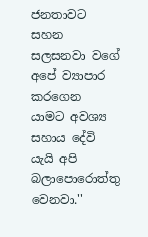ජනතාවට සහන සලසනවා වගේ අපේ ව්‍යාපාර කරගෙන යාමට අවශ්‍ය සහාය දේවි යැයි අපි බලාපොරොත්තු වෙනවා.''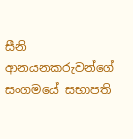සීනි ආනයනකරුවන්ගේ සංගමයේ සභාපති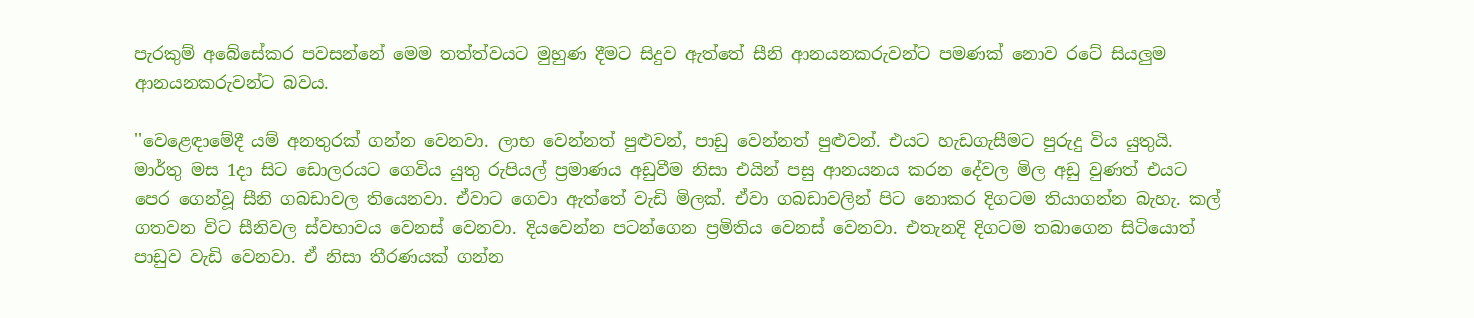පැරකුම් අබේසේකර පවසන්නේ මෙම තත්ත්වයට මුහුණ දීමට සිදුව ඇත්තේ සීනි ආනයනකරුවන්ට පමණක් නොව රටේ සියලුම ආනයනකරුවන්ට බවය.

''වෙළෙඳාමේදී යම් අනතුරක් ගන්න වෙනවා. ලාභ වෙන්නත් පුළුවන්, පාඩු වෙන්නත් පුළුවන්. එයට හැඩගැසීමට පුරුදු විය යුතුයි. මාර්තු මස 1දා සිට ඩොලරයට ගෙවිය යුතු රුපියල් ප්‍රමාණය අඩුවීම නිසා එයින් පසු ආනයනය කරන දේවල මිල අඩු වුණත් එයට පෙර ගෙන්වූ සීනි ගබඩාවල තියෙනවා. ඒවාට ගෙවා ඇත්තේ වැඩි මිලක්. ඒවා ගබඩාවලින් පිට නොකර දිගටම තියාගන්න බැහැ. කල් ගතවන විට සීනිවල ස්වභාවය වෙනස් වෙනවා. දියවෙන්න පටන්ගෙන ප්‍රමිතිය වෙනස් වෙනවා. එතැනදි දිගටම තබාගෙන සිටියොත් පාඩුව වැඩි වෙනවා. ඒ නිසා තීරණයක් ගන්න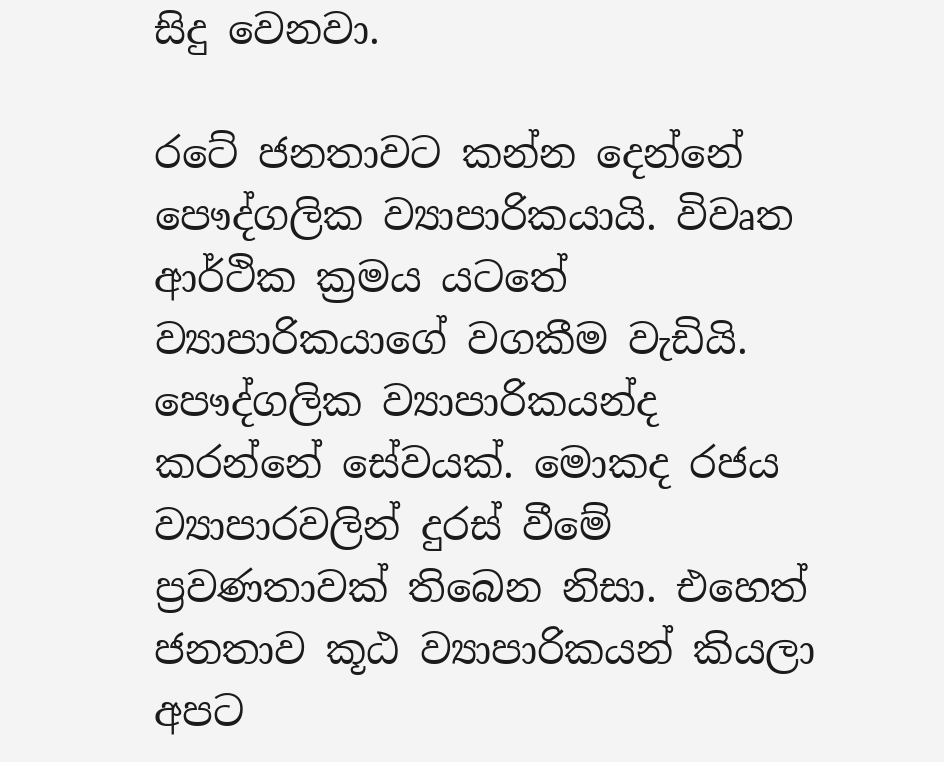සිදු වෙනවා.

රටේ ජනතාවට කන්න දෙන්නේ පෞද්ගලික ව්‍යාපාරිකයායි. විවෘත ආර්ථික ක්‍රමය යටතේ ව්‍යාපාරිකයාගේ වගකීම වැඩියි. පෞද්ගලික ව්‍යාපාරිකයන්ද කරන්නේ සේවයක්. මොකද රජය ව්‍යාපාරවලින් දුරස් වීමේ ප්‍රවණතාවක් තිබෙන නිසා. එහෙත් ජනතාව කූඨ ව්‍යාපාරිකයන් කියලා අපට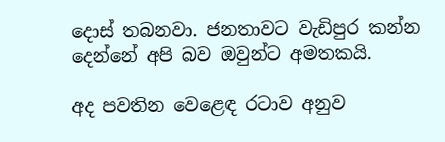දොස් තබනවා. ජනතාවට වැඩිපුර කන්න දෙන්නේ අපි බව ඔවුන්ට අමතකයි.

අද පවතින වෙළෙඳ රටාව අනුව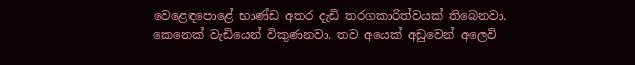වෙළෙඳපොළේ භාණ්ඩ අතර දැඩි තරගකාරිත්වයක් තිබෙනවා. කෙනෙක් වැඩියෙන් විකුණනවා. තව අයෙක් අඩුවෙන් අලෙවි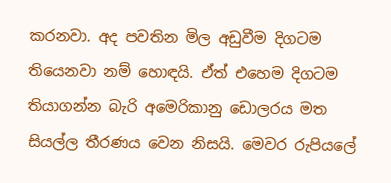කරනවා. අද පවතින මිල අඩුවීම දිගටම තියෙනවා නම් හොඳයි. ඒත් එහෙම දිගටම තියාගන්න බැරි අමෙරිකානු ඩොලරය මත සියල්ල තීරණය වෙන නිසයි. මෙවර රුපියලේ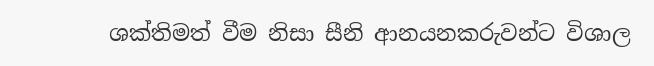ශක්තිමත් වීම නිසා සීනි ආනයනකරුවන්ට විශාල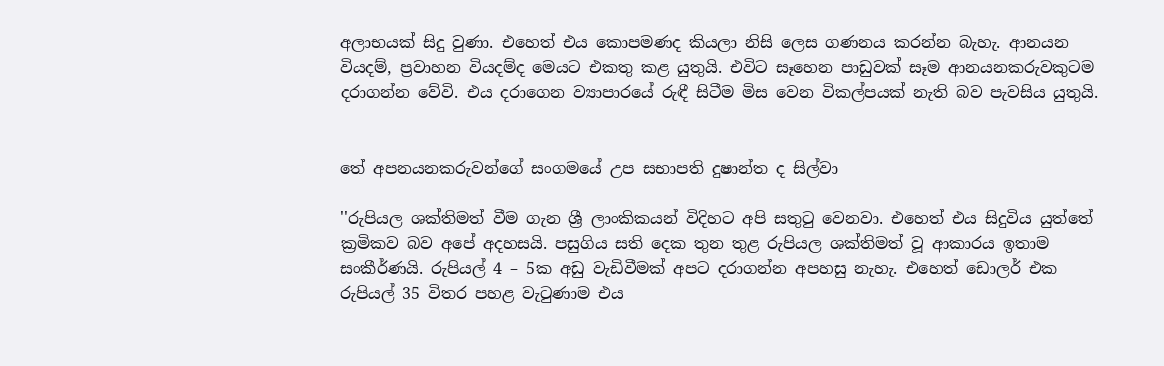අලාභයක් සිදු වුණා. එහෙත් එය කොපමණද කියලා නිසි ලෙස ගණනය කරන්න බැහැ. ආනයන වියදම්, ප්‍රවාහන වියදම්ද මෙයට එකතු කළ යුතුයි. එවිට සෑහෙන පාඩුවක් සෑම ආනයනකරුවකුටම දරාගන්න වේවි. එය දරාගෙන ව්‍යාපාරයේ රුඳී සිටීම මිස වෙන විකල්පයක් නැති බව පැවසිය යුතුයි.


තේ අපනයනකරුවන්ගේ සංගමයේ උප සභාපති දුෂාන්ත ද සිල්වා

''රුපියල ශක්තිමත් වීම ගැන ශ්‍රී ලාංකිකයන් විදිහට අපි සතුටු වෙනවා. එහෙත් එය සිදුවිය යුත්තේ ක්‍රමිකව බව අපේ අදහසයි. පසුගිය සති දෙක තුන තුළ රුපියල ශක්තිමත් වූ ආකාරය ඉතාම සංකීර්ණයි. රුපියල් 4 – 5ක අඩු වැඩිවීමක් අපට දරාගන්න අපහසු නැහැ. එහෙත් ඩොලර් එක රුපියල් 35 විතර පහළ වැටුණාම එය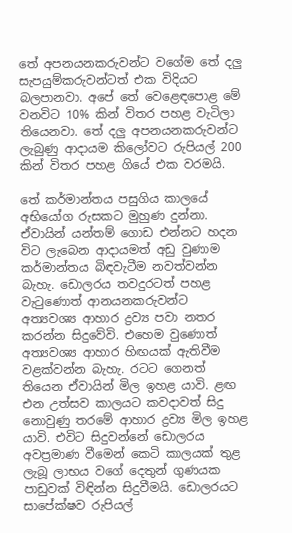තේ අපනයනකරුවන්ට වගේම තේ දලු සැපයුම්කරුවන්ටත් එක විදියට බලපානවා. අපේ තේ වෙළෙඳපොළ මේ වනවිට 10% කින් විතර පහළ වැටිලා තියෙනවා. තේ දලු අපනයනකරුවන්ට ලැබුණු ආදායම කිලෝවට රුපියල් 200 කින් විතර පහළ ගියේ එක වරමයි.

තේ කර්මාන්තය පසුගිය කාලයේ අභියෝග රුසකට මුහුණ දුන්නා. ඒවායින් යන්තම් ගොඩ එන්නට හදන විට ලැබෙන ආදායමත් අඩු වුණාම කර්මාන්තය බිඳවැටීම නවත්වන්න බැහැ. ඩොලරය තවදුරටත් පහළ වැටුණොත් ආනයනකරුවන්ට අත්‍යවශ්‍ය ආහාර ද්‍රව්‍ය පවා නතර කරන්න සිදුවේවි. එහෙම වුණොත් අත්‍යවශ්‍ය ආහාර හිඟයක් ඇතිවීම වළක්වන්න බැහැ. රටට ගෙනත් තියෙන ඒවායින් මිල ඉහළ යාවි. ළඟ එන උත්සව කාලයට කවදාවත් සිදු නොවුණු තරමේ ආහාර ද්‍රව්‍ය මිල ඉහළ යාවි. එවිට සිදුවන්නේ ඩොලරය අවප්‍රමාණ වීමෙන් කෙටි කාලයක් තුළ ලැබූ ලාභය වගේ දෙතුන් ගුණයක පාඩුවක් විඳින්න සිදුවීමයි. ඩොලරයට සාපේක්ෂව රුපියල්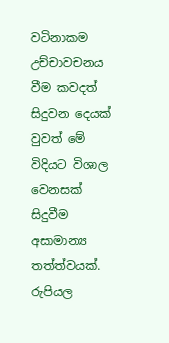වටිනාකම උච්චාවචනය වීම කවදත් සිදුවන දෙයක් වුවත් මේ විදියට විශාල වෙනසක් සිදුවීම අසාමාන්‍ය තත්ත්වයක්. රුපියල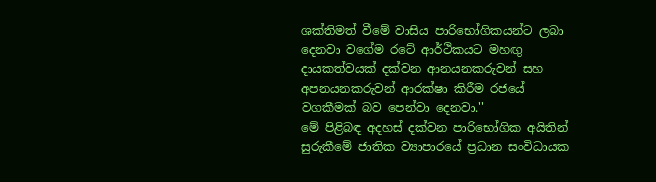ශක්තිමත් වීමේ වාසිය පාරිභෝගිකයන්ට ලබා දෙනවා වගේම රටේ ආර්ථිකයට මහඟු දායකත්වයක් දක්වන ආනයනකරුවන් සහ අපනයනකරුවන් ආරක්ෂා කිරීම රජයේ වගකීමක් බව පෙන්වා දෙනවා.''
මේ පිළිබඳ අදහස් දක්වන පාරිභෝගික අයිතින් සුරුකීමේ ජාතික ව්‍යාපාරයේ ප්‍රධාන සංවිධායක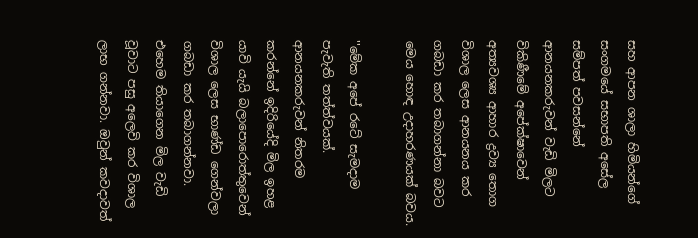සහ ආපන ශාලා හිමියන්ගේ සංගමයේ සභාපති අසේල සම්පත් පවසන්නේ ආනයනකරුවන් වැඩි මිලට විකිණීමේ අපේක්ෂාවෙන් අත්‍යවශ්‍ය ආහාර ද්‍රව්‍ය තොග විශාල ලෙස ආනයනය කර ගබඩා කර තබාගන්නා බවට මෙය හොඳ උදාහරණයක් බවය.

''මේක අපේ රටේ සැමදාම පැවැති තත්ත්වයක්. ආනයනකරුවන් නිතරම කරන්නේ ඉදිරියේදි මිල ඉහළ යාවි යැයි බලාපොරොත්තුවෙන් විශාල ලෙස භාණ්ඩ ගෙන්වලා ගබඩා කර තබාගන්නවා. එහෙම තියාගෙන මිල වැඩි වූවාට පසු අලෙවි කර විශාල ලාභ ගන්නවා. ඔවුන් කවදාවත්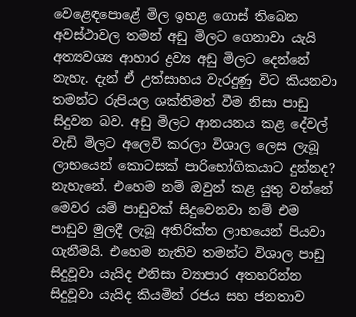වෙළෙඳපොළේ මිල ඉහළ ගොස් තිබෙන අවස්ථාවල තමන් අඩු මිලට ගෙනාවා යැයි අත්‍යවශ්‍ය ආහාර ද්‍රව්‍ය අඩු මිලට දෙන්නේ නැහැ. දැන් ඒ උත්සාහය වැරදුණු විට කියනවා තමන්ට රුපියල ශක්තිමත් වීම නිසා පාඩු සිදුවන බව. අඩු මිලට ආනයනය කළ දේවල් වැඩි මිලට අලෙවි කරලා විශාල ලෙස ලැබූ ලාභයෙන් කොටසක් පාරිභෝගිකයාට දුන්නද? නැහැනේ. එහෙම නම් ඔවුන් කළ යුතු වන්නේ මෙවර යම් පාඩුවක් සිදුවෙනවා නම් එම පාඩුව මුලදී ලැබූ අතිරික්ත ලාභයෙන් පියවා ගැනීමයි. එහෙම නැතිව තමන්ට විශාල පාඩු සිදුවූවා යැයිද එනිසා ව්‍යාපාර අතහරින්න සිදුවූවා යැයිද කියමින් රජය සහ ජනතාව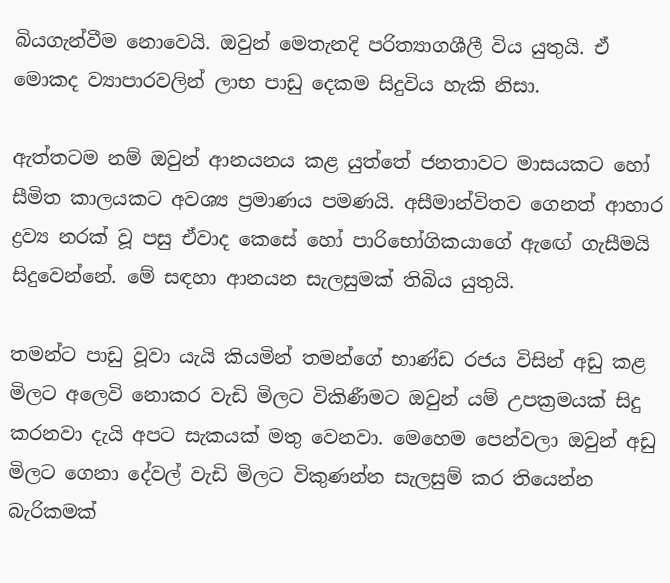බියගැන්වීම නොවෙයි. ඔවුන් මෙතැනදි පරිත්‍යාගශීලී විය යුතුයි. ඒ මොකද ව්‍යාපාරවලින් ලාභ පාඩු දෙකම සිදුවිය හැකි නිසා.

ඇත්තටම නම් ඔවුන් ආනයනය කළ යුත්තේ ජනතාවට මාසයකට හෝ සීමිත කාලයකට අවශ්‍ය ප්‍රමාණය පමණයි. අසීමාන්විතව ගෙනත් ආහාර ද්‍රව්‍ය නරක් වූ පසු ඒවාද කෙසේ හෝ පාරිභෝගිකයාගේ ඇඟේ ගැසීමයි සිදුවෙන්නේ. මේ සඳහා ආනයන සැලසුමක් තිබිය යුතුයි.

තමන්ට පාඩු වූවා යැයි කියමින් තමන්ගේ භාණ්ඩ රජය විසින් අඩු කළ මිලට අලෙවි නොකර වැඩි මිලට විකිණීමට ඔවුන් යම් උපක්‍රමයක් සිදු කරනවා දැයි අපට සැකයක් මතු වෙනවා. මෙහෙම පෙන්වලා ඔවුන් අඩු මිලට ගෙනා දේවල් වැඩි මිලට විකුණන්න සැලසුම් කර තියෙන්න බැරිකමක්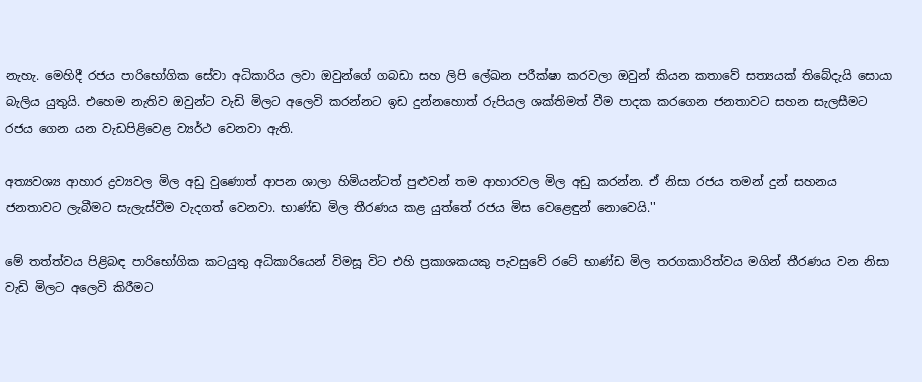නැහැ. මෙහිදී රජය පාරිභෝගික සේවා අධිකාරිය ලවා ඔවුන්ගේ ගබඩා සහ ලිපි ලේඛන පරීක්ෂා කරවලා ඔවුන් කියන කතාවේ සත්‍යයක් තිබේදැයි සොයා බැලිය යුතුයි. එහෙම නැතිව ඔවුන්ට වැඩි මිලට අලෙවි කරන්නට ඉඩ දුන්නහොත් රුපියල ශක්තිමත් වීම පාදක කරගෙන ජනතාවට සහන සැලසීමට රජය ගෙන යන වැඩපිළිවෙළ ව්‍යර්ථ වෙනවා ඇති.

අත්‍යවශ්‍ය ආහාර ද්‍රව්‍යවල මිල අඩු වුණොත් ආපන ශාලා හිමියන්ටත් පුළුවන් තම ආහාරවල මිල අඩු කරන්න. ඒ නිසා රජය තමන් දුන් සහනය ජනතාවට ලැබීමට සැලැස්වීම වැදගත් වෙනවා. භාණ්ඩ මිල තීරණය කළ යුත්තේ රජය මිස වෙළෙඳුන් නොවෙයි.''

මේ තත්ත්වය පිළිබඳ පාරිභෝගික කටයුතු අධිකාරියෙන් විමසූ විට එහි ප්‍රකාශකයකු පැවසුවේ රටේ භාණ්ඩ මිල තරගකාරිත්වය මගින් තීරණය වන නිසා වැඩි මිලට අලෙවි කිරීමට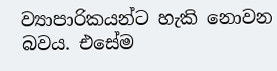ව්‍යාපාරිකයන්ට හැකි නොවන බවය. එසේම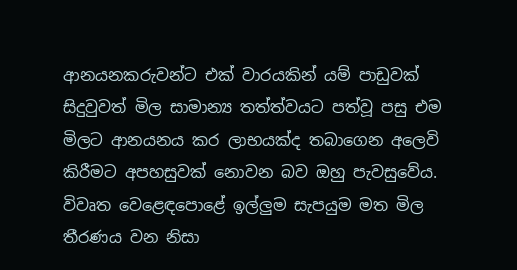ආනයනකරුවන්ට එක් වාරයකින් යම් පාඩුවක් සිදුවුවත් මිල සාමාන්‍ය තත්ත්වයට පත්වූ පසු එම මිලට ආනයනය කර ලාභයක්ද තබාගෙන අලෙවි කිරීමට අපහසුවක් නොවන බව ඔහු පැවසුවේය. විවෘත වෙළෙඳපොළේ ඉල්ලුම සැපයුම මත මිල තීරණය වන නිසා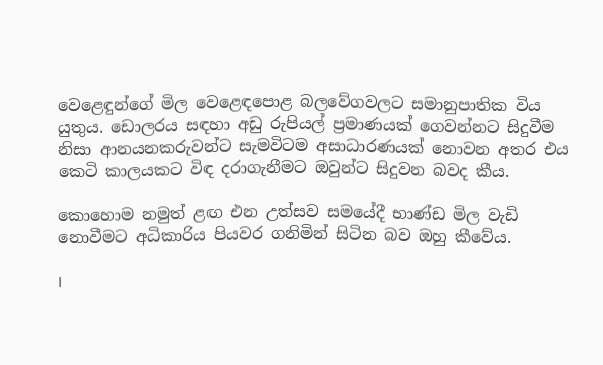වෙළෙඳුන්ගේ මිල වෙළෙඳපොළ බලවේගවලට සමානුපාතික විය යුතුය. ඩොලරය සඳහා අඩු රුපියල් ප්‍රමාණයක් ගෙවන්නට සිදුවීම නිසා ආනයනකරුවන්ට සැමවිටම අසාධාරණයක් නොවන අතර එය කෙටි කාලයකට විඳ දරාගැනීමට ඔවුන්ට සිදුවන බවද කීය.

කොහොම නමුත් ළඟ එන උත්සව සමයේදී භාණ්ඩ මිල වැඩි නොවීමට අධිකාරිය පියවර ගනිමින් සිටින බව ඔහු කීවේය.

I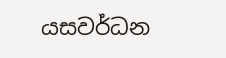යසවර්ධන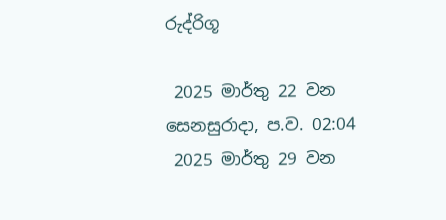රුද්රිගූ

 2025 මාර්තු 22 වන සෙනසුරාදා, ප.ව. 02:04
 2025 මාර්තු 29 වන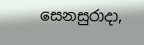සෙනසුරාදා,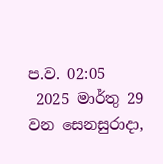ප.ව. 02:05
 2025 මාර්තු 29 වන සෙනසුරාදා,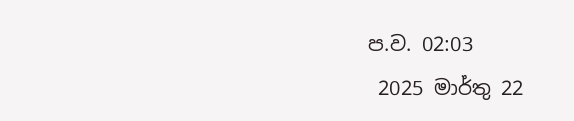ප.ව. 02:03
 2025 මාර්තු 22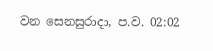වන සෙනසුරාදා, ප.ව. 02:02